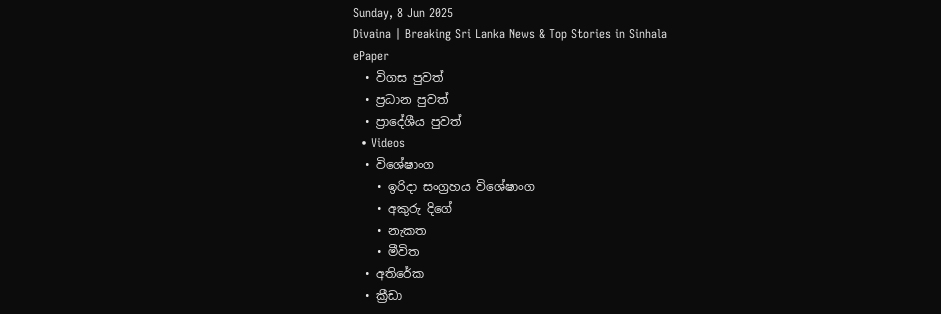Sunday, 8 Jun 2025
Divaina | Breaking Sri Lanka News & Top Stories in Sinhala
ePaper
  • විගස පුවත්
  • ප්‍රධාන පුවත්
  • ප්‍රාදේශීය පුවත්
  • Videos
  • විශේෂාංග
    • ඉරිදා සංග්‍රහය විශේෂාංග
    • අකුරු දිගේ
    • නැකත
    • මීවිත
  • අතිරේක
  • ක්‍රීඩා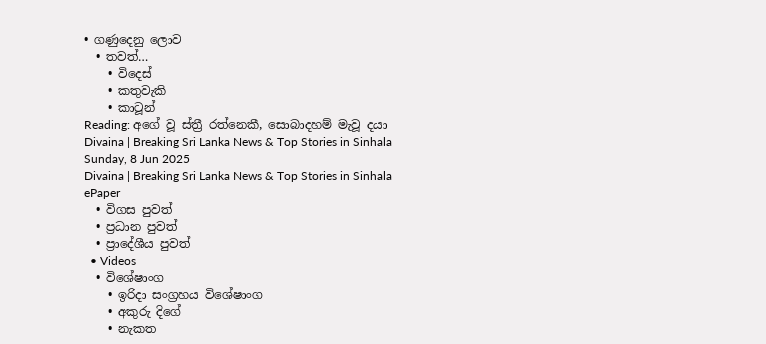• ගණුදෙනු ලොව
  • තවත්…
    • විදෙස්
    • කතුවැකි
    • කාටූන්
Reading: අගේ වූ ස්ත්‍රී රත්නෙකී, සොබාදහම් මැවූ දයා
Divaina | Breaking Sri Lanka News & Top Stories in Sinhala
Sunday, 8 Jun 2025
Divaina | Breaking Sri Lanka News & Top Stories in Sinhala
ePaper
  • විගස පුවත්
  • ප්‍රධාන පුවත්
  • ප්‍රාදේශීය පුවත්
  • Videos
  • විශේෂාංග
    • ඉරිදා සංග්‍රහය විශේෂාංග
    • අකුරු දිගේ
    • නැකත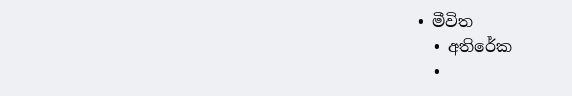• මීවිත
  • අතිරේක
  •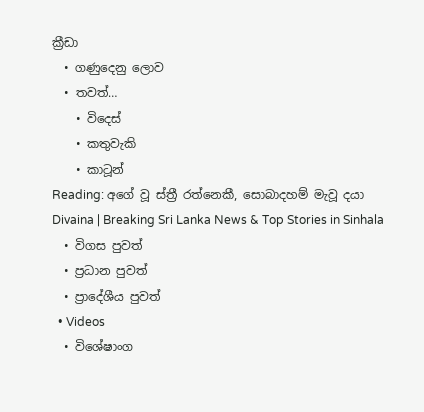ක්‍රීඩා
  • ගණුදෙනු ලොව
  • තවත්…
    • විදෙස්
    • කතුවැකි
    • කාටූන්
Reading: අගේ වූ ස්ත්‍රී රත්නෙකී, සොබාදහම් මැවූ දයා
Divaina | Breaking Sri Lanka News & Top Stories in Sinhala
  • විගස පුවත්
  • ප්‍රධාන පුවත්
  • ප්‍රාදේශීය පුවත්
  • Videos
  • විශේෂාංග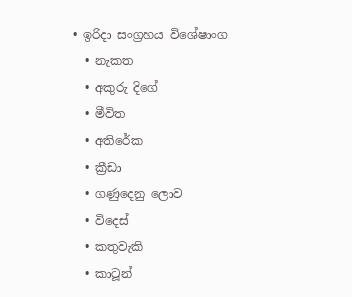• ඉරිදා සංග්‍රහය විශේෂාංග
  • නැකත
  • අකුරු දිගේ
  • මීවිත
  • අතිරේක
  • ක්‍රීඩා
  • ගණුදෙනු ලොව
  • විදෙස්
  • කතුවැකි
  • කාටූන්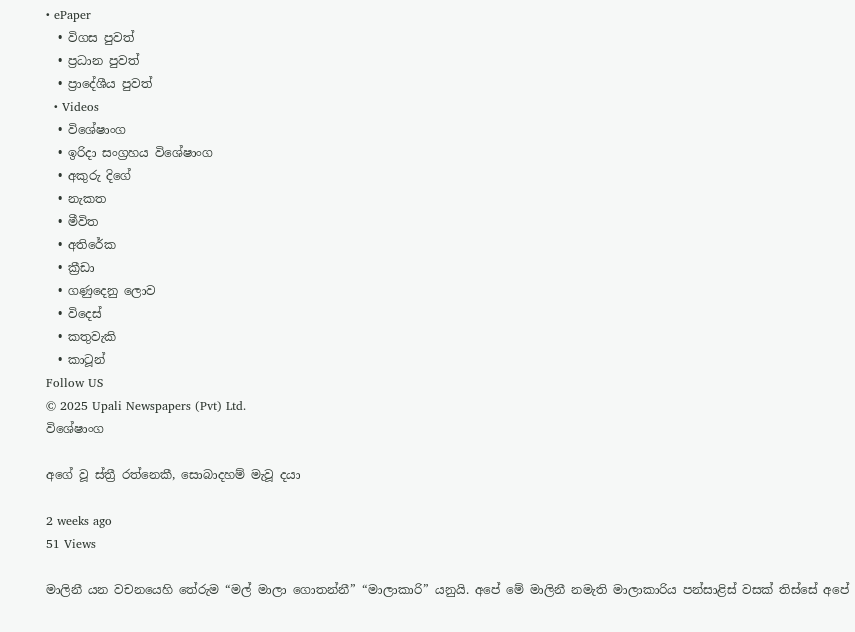• ePaper
  • විගස පුවත්
  • ප්‍රධාන පුවත්
  • ප්‍රාදේශීය පුවත්
  • Videos
  • විශේෂාංග
  • ඉරිදා සංග්‍රහය විශේෂාංග
  • අකුරු දිගේ
  • නැකත
  • මීවිත
  • අතිරේක
  • ක්‍රීඩා
  • ගණුදෙනු ලොව
  • විදෙස්
  • කතුවැකි
  • කාටූන්
Follow US
© 2025 Upali Newspapers (Pvt) Ltd.
විශේෂාංග

අගේ වූ ස්ත්‍රී රත්නෙකී, සොබාදහම් මැවූ දයා

2 weeks ago
51 Views

මාලිනී යන වචනයෙහි තේරුම “මල් මාලා ගොතන්නී” “මාලාකාරි” යනුයි. අපේ මේ මාලිනී නමැති මාලාකාරිය පන්සාළිස් වසක් තිස්සේ අපේ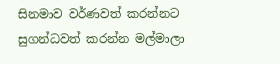සිනමාව වර්ණවත් කරන්නට සුගන්ධවත් කරන්න මල්මාලා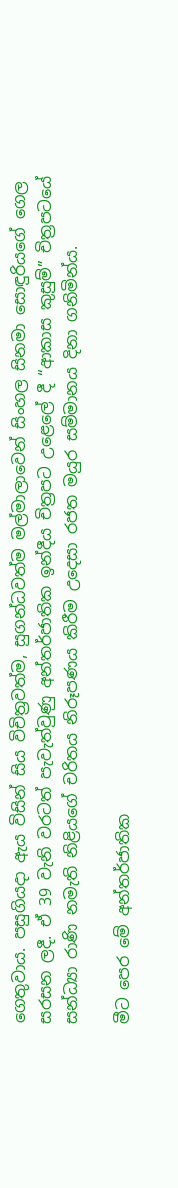ගෙතුවාය. පසුගියදා ඇය විසින් සිය විචිත්‍රවත්ම, සුගන්ධවත්ම මල්මාලාවෙන් සිංහල සිනමා සොඳුරියගේ ගෙල සරසන ලදී. ඒ 39 වැනි වරටත් පැවැත්වුණු අන්තර්ජාතික ඉන්දීය චිත්‍රපට උළෙලේ දී “ආකාස කුසුම්” චිත්‍රපටයේ සන්ධ්‍යා රාණි නමැති නිළියගේ චරිතය නිරූපණය කිරීම උදෙසා රජත මයුර සම්මානය දිනා ගනිමින්ය.

මීට පෙර මේ අන්තර්ජාතික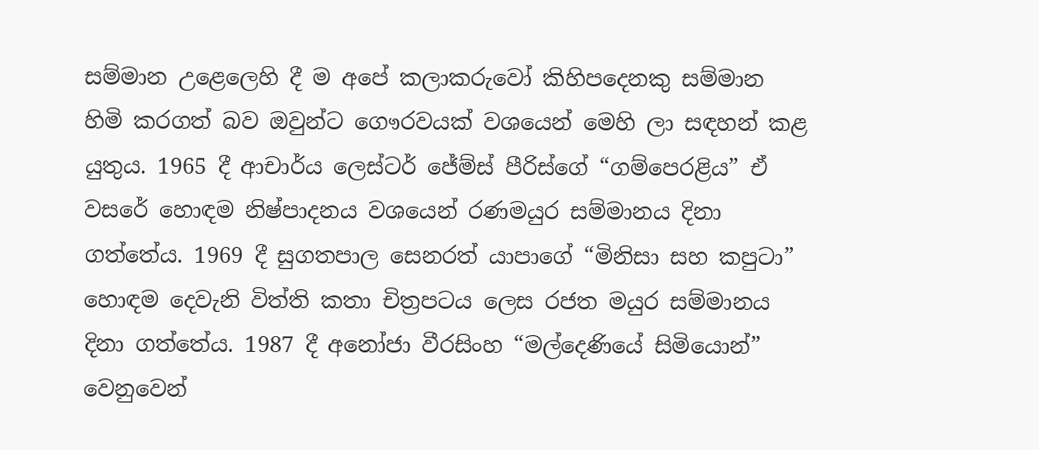සම්මාන උළෙලෙහි දී ම අපේ කලාකරුවෝ කිහිපදෙනකු සම්මාන හිමි කරගත් බව ඔවුන්ට ගෞරවයක් වශයෙන් මෙහි ලා සඳහන් කළ යුතුය. 1965 දී ආචාර්ය ලෙස්ටර් ජේම්ස් පීරිස්ගේ “ගම්පෙරළිය” ඒ වසරේ හොඳම නිෂ්පාදනය වශයෙන් රණමයුර සම්මානය දිනා ගත්තේය. 1969 දී සුගතපාල සෙනරත් යාපාගේ “මිනිසා සහ කපුටා” හොඳම දෙවැනි විත්ති කතා චිත්‍රපටය ලෙස රජත මයුර සම්මානය දිනා ගත්තේය. 1987 දී අනෝජා වීරසිංහ “මල්දෙණියේ සිමියොන්” වෙනුවෙන්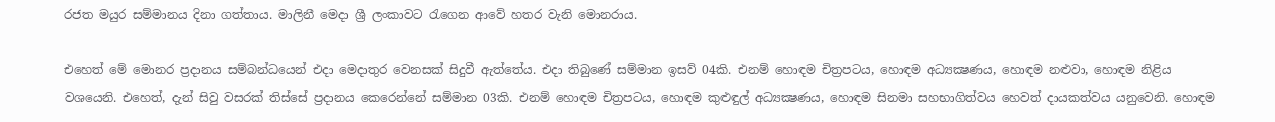රජත මයුර සම්මානය දිනා ගත්තාය. මාලිනී මෙදා ශ්‍රී ලංකාවට රැගෙන ආවේ හතර වැනි මොනරාය.

එහෙත් මේ මොනර ප්‍රදානය සම්බන්ධයෙන් එදා මෙදාතුර වෙනසක් සිදුවී ඇත්තේය. එදා තිබුණේ සම්මාන ඉසව් 04කි. එනම් හොඳම චිත්‍රපටය, හොඳම අධ්‍යක්‍ෂණය, හොඳම නළුවා, හොඳම නිළිය වශයෙනි. එහෙත්, දැන් සිවු වසරක් තිස්සේ ප්‍රදානය කෙරෙන්නේ සම්මාන 03කි. එනම් හොඳම චිත්‍රපටය, හොඳම කුළුඳුල් අධ්‍යක්‍ෂණය, හොඳම සිනමා සහභාගිත්වය හෙවත් දායකත්වය යනුවෙනි. හොඳම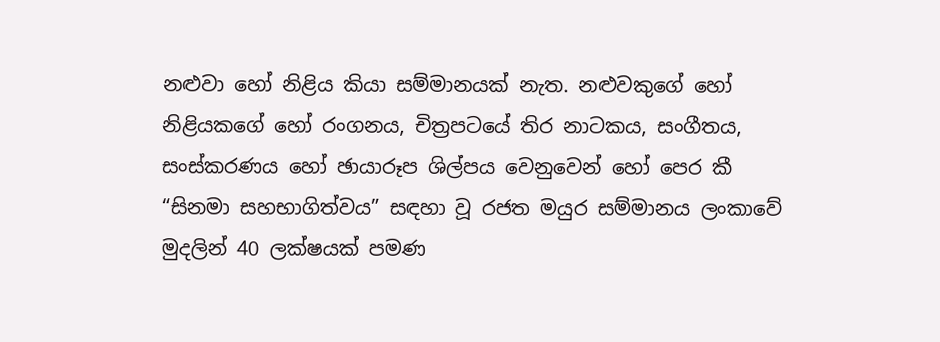නළුවා හෝ නිළිය කියා සම්මානයක් නැත. නළුවකුගේ හෝ නිළියකගේ හෝ රංගනය, චිත්‍රපටයේ තිර නාටකය, සංගීතය, සංස්කරණය හෝ ඡායාරූප ශිල්පය වෙනුවෙන් හෝ පෙර කී “සිනමා සහභාගිත්වය” සඳහා වූ රජත මයුර සම්මානය ලංකාවේ මුදලින් 40 ලක්ෂයක් පමණ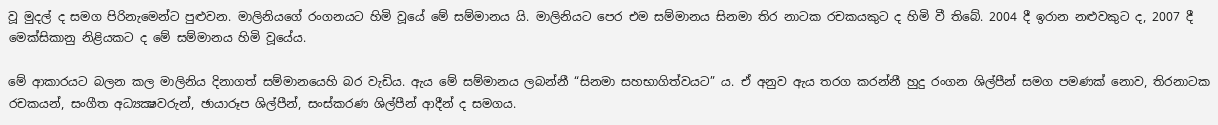වූ මුදල් ද සමග පිරිනැමෙන්ට පුළුවන. මාලිනියගේ රංගනයට හිමි වූයේ මේ සම්මානය යි. මාලිනියට පෙර එම සම්මානය සිනමා තිර නාටක රචකයකුට ද හිමි වී තිබේ. 2004 දී ඉරාන නළුවකුට ද, 2007 දී මෙක්සිකානු නිළියකට ද මේ සම්මානය හිමි වූයේය.

මේ ආකාරයට බලන කල මාලිනිය දිනාගත් සම්මානයෙහි බර වැඩිය. ඇය මේ සම්මානය ලබන්නී “සිනමා සහභාගිත්වයට” ය. ඒ අනුව ඇය තරග කරන්නී හුදු රංගන ශිල්පීන් සමග පමණක් නොව, තිරනාටක රචකයන්, සංගීත අධ්‍යක්‍ෂවරුන්, ඡායාරූප ශිල්පීන්, සංස්කරණ ශිල්පීන් ආදීන් ද සමගය.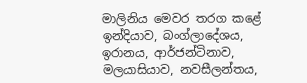මාලිනිය මෙවර තරග කළේ ඉන්දියාව, බංග්ලාදේශය, ඉරානය, ආර්ජන්ටිනාව, මලයාසියාව, නවසීලන්තය,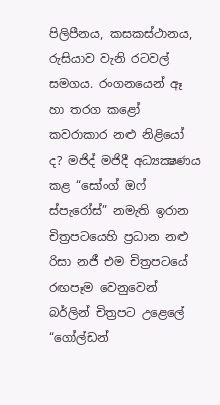පිලිපීනය, කසකස්ථානය, රුසියාව වැනි රටවල් සමගය. රංගනයෙන් ඈ හා තරග කළෝ කවරාකාර නළු නිළියෝ ද? මජිද් මජිදී අධ්‍යක්‍ෂණය කළ “සෝංග් ඔෆ් ස්පැරෝස්” නමැති ඉරාන චිත්‍රපටයෙහි ප්‍රධාන නළු රිසා නජී එම චිත්‍රපටයේ රඟපෑම වෙනුවෙන් බර්ලින් චිත්‍රපට උළෙලේ “ගෝල්ඩන්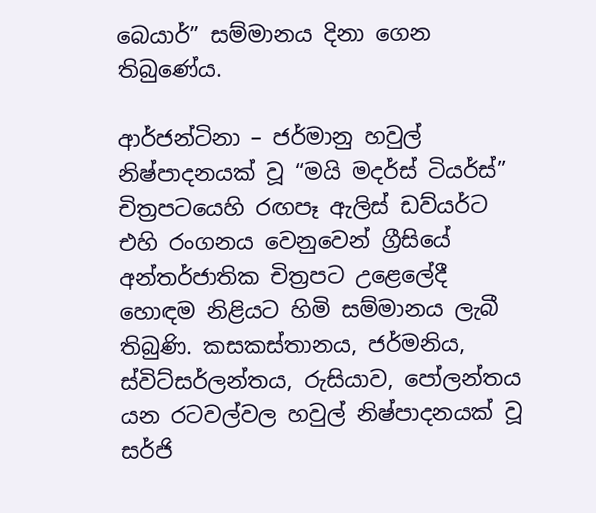බෙයාර්” සම්මානය දිනා ගෙන තිබුණේය.

ආර්ජන්ටිනා – ජර්මානු හවුල් නිෂ්පාදනයක් වූ “මයි මදර්ස් ටියර්ස්” චිත්‍රපටයෙහි රඟපෑ ඇලිස් ඩව්යර්ට එහි රංගනය වෙනුවෙන් ග්‍රීසියේ අන්තර්ජාතික චිත්‍රපට උළෙලේදී හොඳම නිළියට හිමි සම්මානය ලැබී තිබුණි. කසකස්තානය, ජර්මනිය, ස්විට්සර්ලන්තය, රුසියාව, පෝලන්තය යන රටවල්වල හවුල් නිෂ්පාදනයක් වූ සර්ජි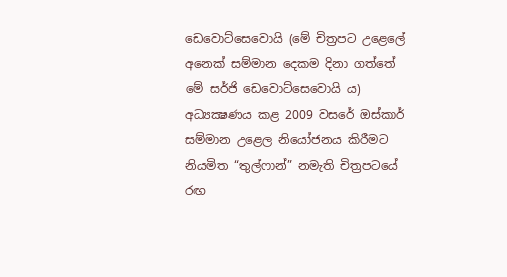ඩෙවොට්සෙවොයි (මේ චිත්‍රපට උළෙලේ අනෙක් සම්මාන දෙකම දිනා ගත්තේ මේ සර්ජි ඩෙවොට්සෙවොයි ය) අධ්‍යක්‍ෂණය කළ 2009 වසරේ ඔස්කාර් සම්මාන උළෙල නියෝජනය කිරීමට නියමිත “තුල්ෆාන්” නමැති චිත්‍රපටයේ රඟ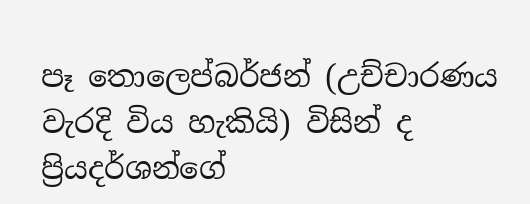පෑ තොලෙප්බර්ජන් (උච්චාරණය වැරදි විය හැකියි) විසින් ද ප්‍රියදර්ශන්ගේ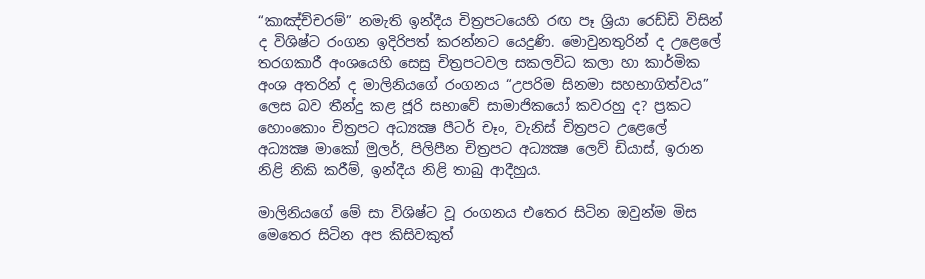“කාඤ්ච්චරම්” නමැති ඉන්දීය චිත්‍රපටයෙහි රඟ පෑ ශ්‍රියා රෙඩ්ඩි විසින් ද විශිෂ්ට රංගන ඉදිරිපත් කරන්නට යෙදුණි. මොවුනතුරින් ද උළෙලේ තරගකාරී අංශයෙහි සෙසු චිත්‍රපටවල සකලවිධ කලා හා කාර්මික අංශ අතරින් ද මාලිනියගේ රංගනය “උපරිම සිනමා සහභාගිත්වය” ලෙස බව තීන්දු කළ ජූරි සභාවේ සාමාජිකයෝ කවරහු ද? ප්‍රකට හොංකොං චිත්‍රපට අධ්‍යක්‍ෂ පීටර් චෑං, වැනිස් චිත්‍රපට උළෙලේ අධ්‍යක්‍ෂ මාකෝ මුලර්, පිලිපීන චිත්‍රපට අධ්‍යක්‍ෂ ලෙව් ඩියාස්, ඉරාන නිළි නිකි කරීම්, ඉන්දීය නිළි තාබු ආදීහුය.

මාලිනියගේ මේ සා විශිෂ්ට වූ රංගනය එතෙර සිටින ඔවුන්ම මිස මෙතෙර සිටින අප කිසිවකුත්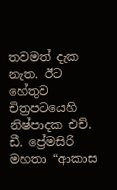තවමත් දැක නැත. ඊට හේතුව චිත්‍රපටයෙහි නිෂ්පාදක එච්. ඩී. ප්‍රේමසිරි මහතා “ආකාස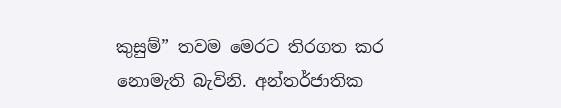කුසුම්” තවම මෙරට තිරගත කර නොමැති බැවිනි. අන්තර්ජාතික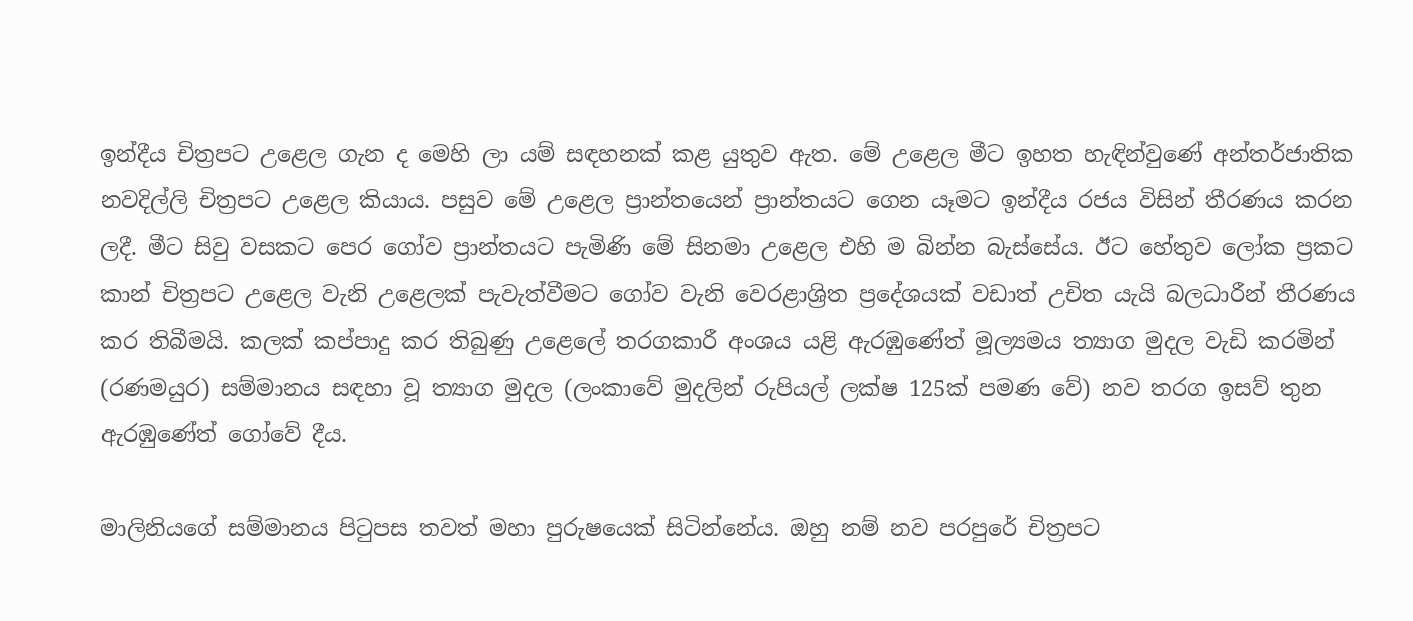ඉන්දීය චිත්‍රපට උළෙල ගැන ද මෙහි ලා යම් සඳහනක් කළ යුතුව ඇත. මේ උළෙල මීට ඉහත හැඳින්වුණේ අන්තර්ජාතික නවදිල්ලි චිත්‍රපට උළෙල කියාය. පසුව මේ උළෙල ප්‍රාන්තයෙන් ප්‍රාන්තයට ගෙන යෑමට ඉන්දීය රජය විසින් තීරණය කරන ලදී. මීට සිවු වසකට පෙර ගෝව ප්‍රාන්තයට පැමිණි මේ සිනමා උළෙල එහි ම බින්න බැස්සේය. ඊට හේතුව ලෝක ප්‍රකට කාන් චිත්‍රපට උළෙල වැනි උළෙලක් පැවැත්වීමට ගෝව වැනි වෙරළාශ්‍රිත ප්‍රදේශයක් වඩාත් උචිත යැයි බලධාරීන් තීරණය කර තිබීමයි. කලක් කප්පාදු කර තිබුණු උළෙලේ තරගකාරී අංශය යළි ඇරඹුණේත් මූල්‍යමය ත්‍යාග මුදල වැඩි කරමින් (රණමයුර) සම්මානය සඳහා වූ ත්‍යාග මුදල (ලංකාවේ මුදලින් රුපියල් ලක්ෂ 125ක් පමණ වේ) නව තරග ඉසව් තුන ඇරඹුණේත් ගෝවේ දීය.

මාලිනියගේ සම්මානය පිටුපස තවත් මහා පුරුෂයෙක් සිටින්නේය. ඔහු නම් නව පරපුරේ චිත්‍රපට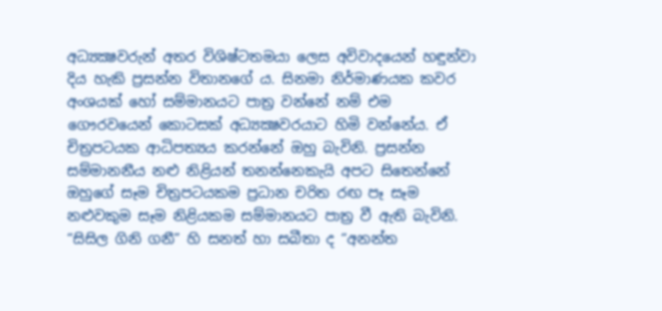අධ්‍යක්‍ෂවරුන් අතර විශිෂ්ටතමයා ලෙස අවිවාදයෙන් හඳුන්වා දිය හැකි ප්‍රසන්න විතානගේ ය. සිනමා නිර්මාණයක කවර අංශයක් හෝ සම්මානයට පාත්‍ර වන්නේ නම් එම ගෞරවයෙන් කොටසක් අධ්‍යක්‍ෂවරයාට හිමි වන්නේය. ඒ චිත්‍රපටයක ආධිපත්‍යය කරන්නේ ඔහු බැවිනි. ප්‍රසන්න සම්මානනීය නළු නිළියන් තනන්නෙකැයි අපට සිතෙන්නේ ඔහුගේ සෑම චිත්‍රපටයකම ප්‍රධාන චරිත රඟ පෑ සෑම නළුවකුම සෑම නිළියකම සම්මානයට පාත්‍ර වී ඇති බැවිනි. “සිසිල ගිනි ගනී” හි සනත් හා සබීතා ද “අනන්ත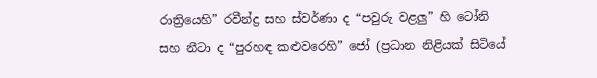රාත්‍රියෙහි” රවීන්ද්‍ර සහ ස්වර්ණා ද “පවුරු වළලු” හි ටෝනි සහ නීටා ද “පුරහඳ කළුවරෙහි” ජෝ (ප්‍රධාන නිළියක් සිටියේ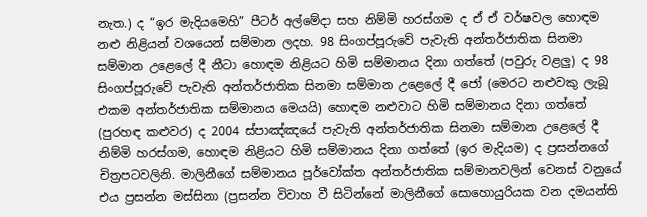නැත.) ද “ඉර මැදියමෙහි” පීටර් අල්මේදා සහ නිම්මි හරස්ගම ද ඒ ඒ වර්ෂවල හොඳම නළු නිළියන් වශයෙන් සම්මාන ලදහ. 98 සිංගප්පූරුවේ පැවැති අන්තර්ජාතික සිනමා සම්මාන උළෙලේ දී නීටා හොඳම නිළියට හිමි සම්මානය දිනා ගත්තේ (පවුරු වළලු) ද 98 සිංගප්පූරුවේ පැවැති අන්තර්ජාතික සිනමා සම්මාන උළෙලේ දී ජෝ (මෙරට නළුවකු ලැබූ එකම අන්තර්ජාතික සම්මානය මෙයයි) හොඳම නළුවාට හිමි සම්මානය දිනා ගත්තේ (පුරහඳ කළුවර) ද 2004 ස්පාඤ්ඤයේ පැවැති අන්තර්ජාතික සිනමා සම්මාන උළෙලේ දී නිම්මි හරස්ගම, හොඳම නිළියට හිමි සම්මානය දිනා ගත්තේ (ඉර මැදියම) ද ප්‍රසන්නගේ චිත්‍රපටවලිනි. මාලිනීගේ සම්මානය පූර්වෝක්ත අන්තර්ජාතික සම්මානවලින් වෙනස් වනුයේ එය ප්‍රසන්න මස්සිනා (ප්‍රසන්න විවාහ වී සිටින්නේ මාලිනීගේ සොහොයුරියක වන දමයන්ති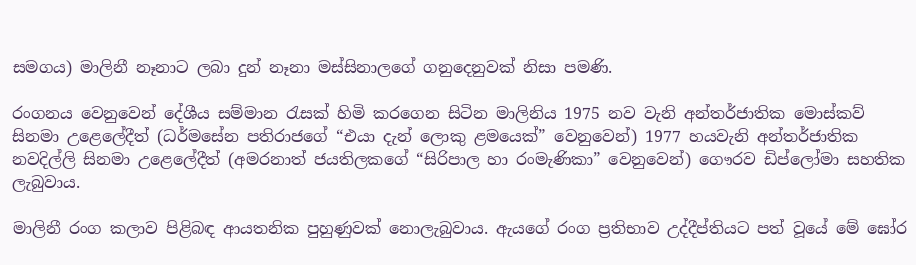සමගය) මාලිනී නෑනාට ලබා දුන් නෑනා මස්සිනාලගේ ගනුදෙනුවක් නිසා පමණි.

රංගනය වෙනුවෙන් දේශීය සම්මාන රැසක් හිමි කරගෙන සිටින මාලිනිය 1975 නව වැනි අන්තර්ජාතික මොස්කව් සිනමා උළෙලේදීත් (ධර්මසේන පතිරාජගේ “එයා දැන් ලොකු ළමයෙක්” වෙනුවෙන්) 1977 හයවැනි අන්තර්ජාතික නවදිල්ලි සිනමා උළෙලේදීත් (අමරනාත් ජයතිලකගේ “සිරිපාල හා රංමැණිකා” වෙනුවෙන්) ගෞරව ඩිප්ලෝමා සහතික ලැබුවාය.

මාලිනී රංග කලාව පිළිබඳ ආයතනික පුහුණුවක් නොලැබුවාය. ඇයගේ රංග ප්‍රතිභාව උද්දීප්තියට පත් වූයේ මේ ඝෝර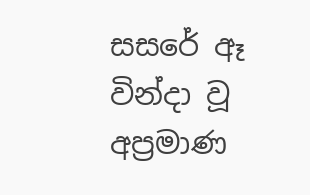සසරේ ඈ වින්දා වූ අප්‍රමාණ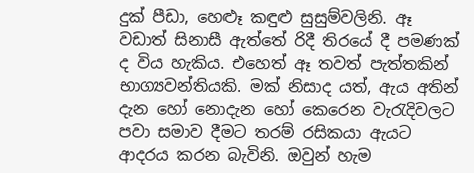දුක් පීඩා, හෙළුෑ කඳුළු සුසුම්වලිනි. ඈ වඩාත් සිනාසී ඇත්තේ රිදී තිරයේ දී පමණක් ද විය හැකිය. එහෙත් ඈ තවත් පැත්තකින් භාග්‍යවන්තියකි. මක් නිසාද යත්, ඇය අතින් දැන හෝ නොදැන හෝ කෙරෙන වැරැදිවලට පවා සමාව දීමට තරම් රසිකයා ඇයට ආදරය කරන බැවිනි. ඔවුන් හැම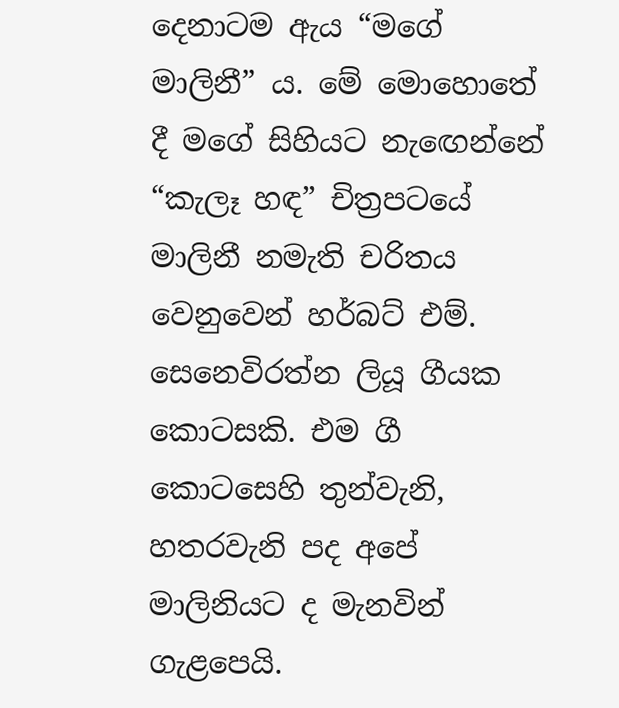දෙනාටම ඇය “මගේ මාලිනී” ය. මේ මොහොතේ දී මගේ සිහියට නැඟෙන්නේ “කැලෑ හඳ” චිත්‍රපටයේ මාලිනී නමැති චරිතය වෙනුවෙන් හර්බට් එම්. සෙනෙවිරත්න ලියූ ගීයක කොටසකි. එම ගී කොටසෙහි තුන්වැනි, හතරවැනි පද අපේ මාලිනියට ද මැනවින් ගැළපෙයි.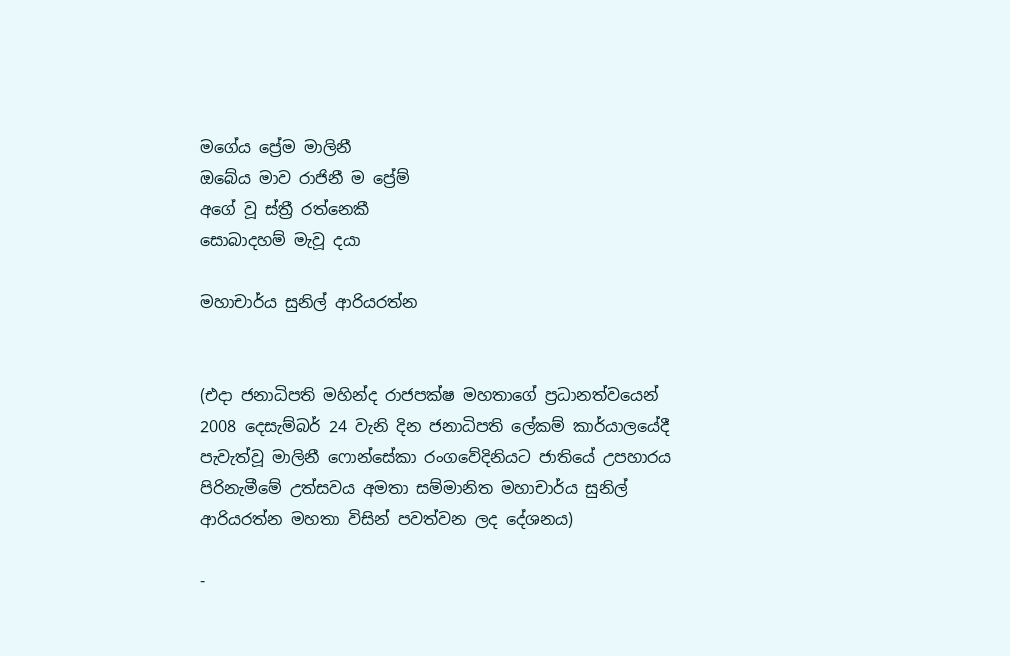මගේය ප්‍රේම මාලිනී
ඔබේය මාව රාජිනී ම ප්‍රේම්
අගේ වූ ස්ත්‍රී රත්නෙකී
සොබාදහම් මැවූ දයා

මහාචාර්ය සුනිල් ආරියරත්න


(එදා ජනාධිපති මහින්ද රාජපක්ෂ මහතාගේ ප්‍රධානත්වයෙන් 2008 දෙසැම්බර් 24 වැනි දින ජනාධිපති ලේකම් කාර්යාලයේදී පැවැත්වූ මාලිනී ෆොන්සේකා රංගවේදිනියට ජාතියේ උපහාරය පිරිනැමීමේ උත්සවය අමතා සම්මානිත මහාචාර්ය සුනිල් ආරියරත්න මහතා විසින් පවත්වන ලද දේශනය)

-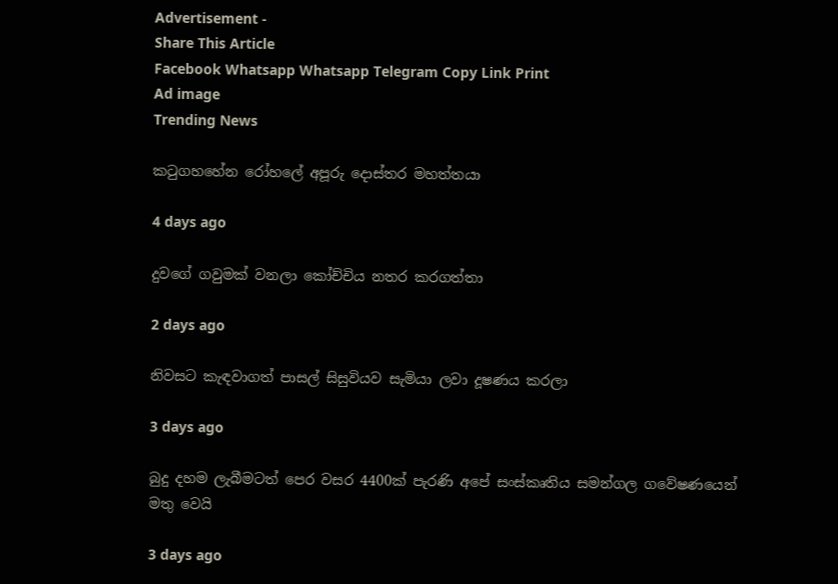Advertisement -
Share This Article
Facebook Whatsapp Whatsapp Telegram Copy Link Print
Ad image
Trending News

කටුගහහේන රෝහලේ අපූරු දොස්තර මහත්තයා

4 days ago

දුවගේ ගවුමක් වනලා කෝච්චිය නතර කරගත්තා

2 days ago

නිවසට කැඳවාගත් පාසල් සිසුවියව සැමියා ලවා දූෂණය කරලා

3 days ago

බුදු දහම ලැබීමටත් පෙර වසර 4400ක් පැරණි අපේ සංස්කෘතිය සමන්ගල ගවේෂණයෙන් මතු වෙයි

3 days ago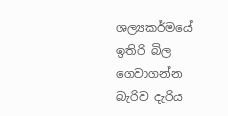ශල්‍යකර්මයේ ඉතිරි බිල ගෙවාගන්න බැරිව දැරිය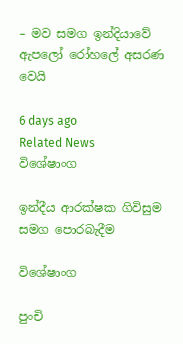– මව සමග ඉන්දියාවේ ඇපලෝ රෝහලේ අසරණ වෙයි

6 days ago
Related News
විශේෂාංග

ඉන්දීය ආරක්ෂක ගිවිසුම සමග පොරබැදීම

විශේෂාංග

පුංචි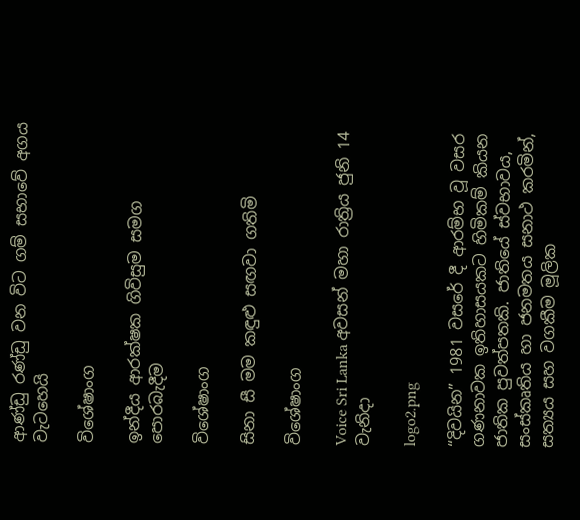ආණ්ඩු රණ්ඩු වන විට ගම් සභාවේ අගය වැටහෙයි

විශේෂාංග

ඉන්දීය ආරක්ෂක ගිවිසුම සමග පොරබැදීම

විශේෂාංග

සිනා සී මම කඳුළු සඟවා ගතිමි

විශේෂාංග

Voice Sri Lanka අවසන් මහා රාත්‍රිය ජුනි 14 වැනිදා

logo2.png

“දිවයින” 1981 වසරේ දී ආරම්භ වූ වසර ගණනාවක ඉතිහාසයකට හිමිකම් කියන ජාතික පුවත්පතකි. ජාතියේ ස්වභාවය, සංස්කෘතිය හා ජනමතය සනාථ කරමින්, සත්‍යය සහ වගකීම මූලික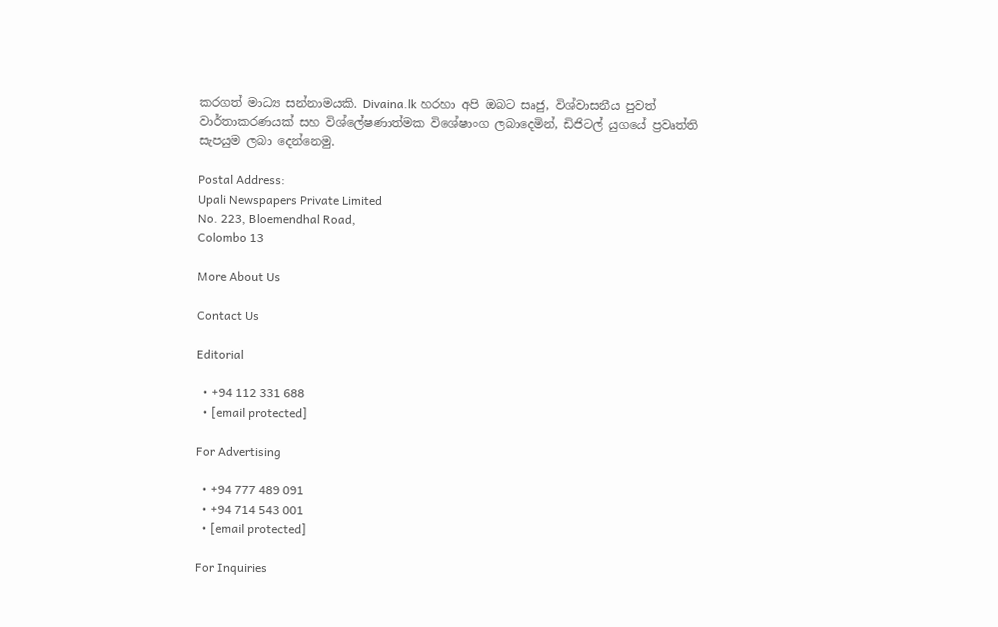කරගත් මාධ්‍ය සන්නාමයකි. Divaina.lk හරහා අපි ඔබට සෘජු, විශ්වාසනීය පුවත් වාර්තාකරණයක් සහ විශ්ලේෂණාත්මක විශේෂාංග ලබාදෙමින්, ඩිජිටල් යුගයේ ප්‍රවෘත්ති සැපයුම ලබා දෙන්නෙමු.

Postal Address:
Upali Newspapers Private Limited
No. 223, Bloemendhal Road,
Colombo 13

More About Us

Contact Us

Editorial

  • +94 112 331 688
  • [email protected]

For Advertising

  • +94 777 489 091
  • +94 714 543 001
  • [email protected]

For Inquiries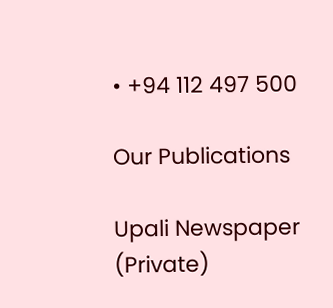• +94 112 497 500

Our Publications

Upali Newspaper (Private)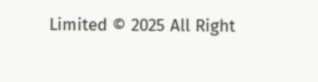Limited © 2025 All Right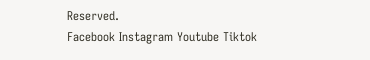Reserved.
Facebook Instagram Youtube Tiktok